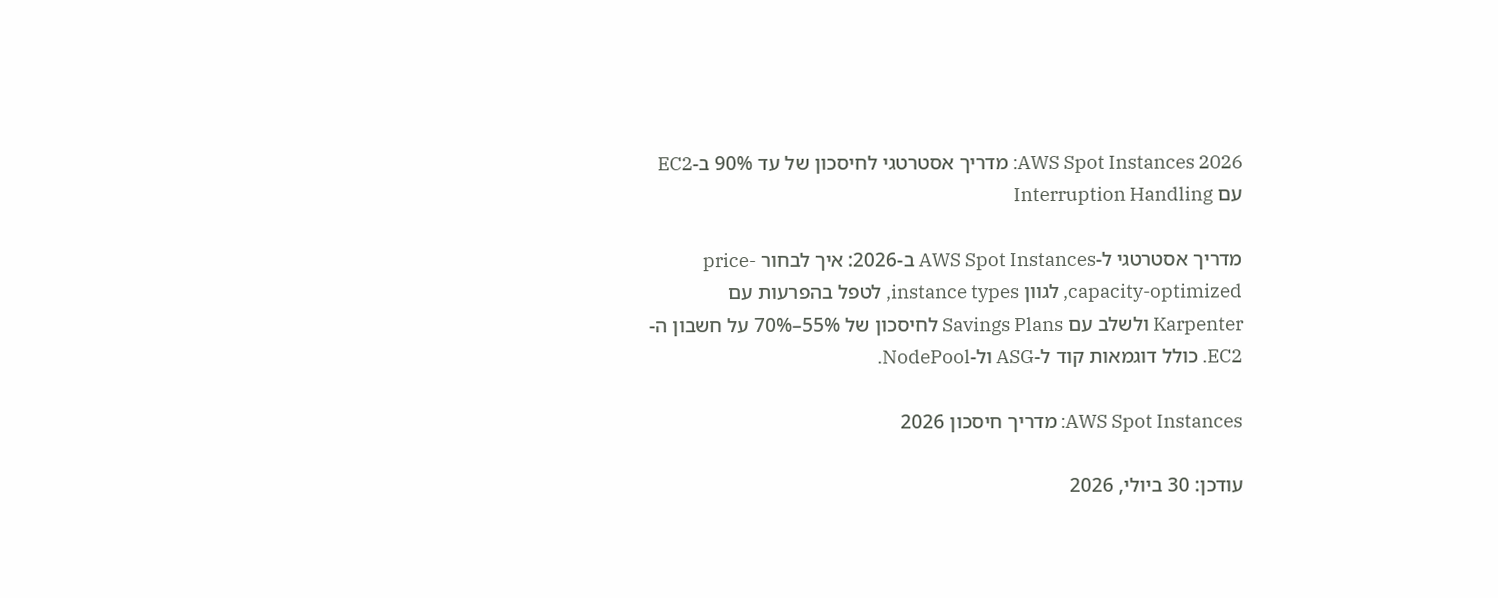AWS Spot Instances 2026: מדריך אסטרטגי לחיסכון של עד 90% ב-EC2 עם Interruption Handling

מדריך אסטרטגי ל-AWS Spot Instances ב-2026: איך לבחור price-capacity-optimized, לגוון instance types, לטפל בהפרעות עם Karpenter ולשלב עם Savings Plans לחיסכון של 55%–70% על חשבון ה-EC2. כולל דוגמאות קוד ל-ASG ול-NodePool.

AWS Spot Instances: מדריך חיסכון 2026

עודכן: 30 ביולי, 2026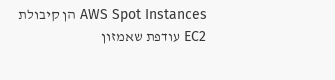AWS Spot Instances הן קיבולת EC2 עודפת שאמזון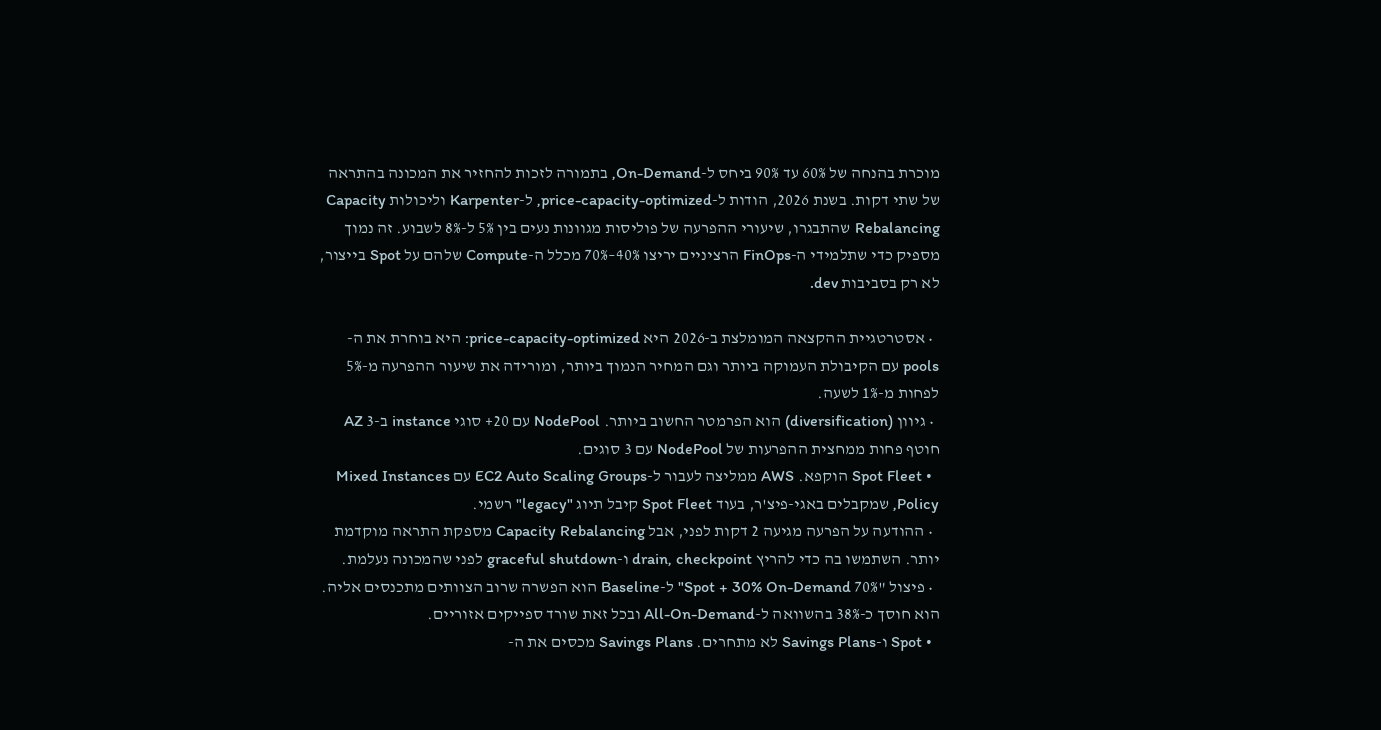מוכרת בהנחה של 60% עד 90% ביחס ל-On-Demand, בתמורה לזכות להחזיר את המכונה בהתראה של שתי דקות. בשנת 2026, הודות ל-price-capacity-optimized, ל-Karpenter וליכולות Capacity Rebalancing שהתבגרו, שיעורי ההפרעה של פוליסות מגוונות נעים בין 5% ל-8% לשבוע. זה נמוך מספיק כדי שתלמידי ה-FinOps הרציניים יריצו 40%–70% מכלל ה-Compute שלהם על Spot בייצור, לא רק בסביבות dev.

  • אסטרטגיית ההקצאה המומלצת ב-2026 היא price-capacity-optimized: היא בוחרת את ה-pools עם הקיבולת העמוקה ביותר וגם המחיר הנמוך ביותר, ומורידה את שיעור ההפרעה מ-5% לפחות מ-1% לשעה.
  • גיוון (diversification) הוא הפרמטר החשוב ביותר. NodePool עם 20+ סוגי instance ב-3 AZ חוטף פחות ממחצית ההפרעות של NodePool עם 3 סוגים.
  • Spot Fleet הוקפא. AWS ממליצה לעבור ל-EC2 Auto Scaling Groups עם Mixed Instances Policy, שמקבלים באגי-פיצ'ר, בעוד Spot Fleet קיבל תיוג "legacy" רשמי.
  • ההודעה על הפרעה מגיעה 2 דקות לפני, אבל Capacity Rebalancing מספקת התראה מוקדמת יותר. השתמשו בה כדי להריץ drain, checkpoint ו-graceful shutdown לפני שהמכונה נעלמת.
  • פיצול "70% Spot + 30% On-Demand" ל-Baseline הוא הפשרה שרוב הצוותים מתכנסים אליה. הוא חוסך כ-38% בהשוואה ל-All-On-Demand ובכל זאת שורד ספייקים אזוריים.
  • Spot ו-Savings Plans לא מתחרים. Savings Plans מכסים את ה-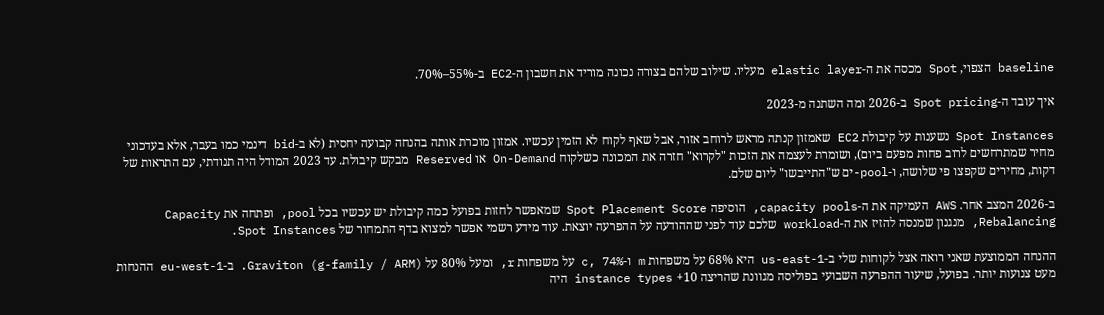baseline הצפוי, Spot מכסה את ה-elastic layer מעליו. שילוב שלהם בצורה נכונה מוריד את חשבון ה-EC2 ב-55%–70%.

איך עובד ה-Spot pricing ב-2026 ומה השתנה מ-2023

Spot Instances נשענות על קיבולת EC2 שאמזון קנתה מראש לרוחב אזור, אבל שאף לקוח לא הזמין עכשיו. אמזון מוכרת אותה בהנחה קבועה יחסית (לא ב-bid דינמי כמו בעבר, אלא בעדכוני מחיר שמתרחשים לרוב פחות מפעם ביום), ושומרת לעצמה את הזכות "לקרוא" חזרה את המכונה כשלקוח On-Demand או Reserved מבקש קיבולת. עד 2023 המודל היה תנודתי, עם התראות של דקות, מחירים שקפצו פי שלושה, ו-pool-ים ש"התייבשו" ליום שלם.

ב-2026 המצב אחר. AWS העמיקה את ה-capacity pools, הוסיפה Spot Placement Score שמאפשר לחזות בפועל כמה קיבולת יש עכשיו בכל pool, ופתחה את Capacity Rebalancing, מנגנון שמנסה להזיז את ה-workload שלכם עוד לפני שההודעה על ההפרעה יוצאת. עוד מידע רשמי אפשר למצוא בדף התמחור של Spot Instances.

ההנחה הממוצעת שאני רואה אצל לקוחות שלי ב-us-east-1 היא 68% על משפחות m ו-c, 74% על משפחות r, ומעל 80% על Graviton (g-family / ARM). ב-eu-west-1 ההנחות מעט צנועות יותר. בפועל, שיעור ההפרעה השבועי בפוליסה מגוונת שהריצה 10+ instance types היה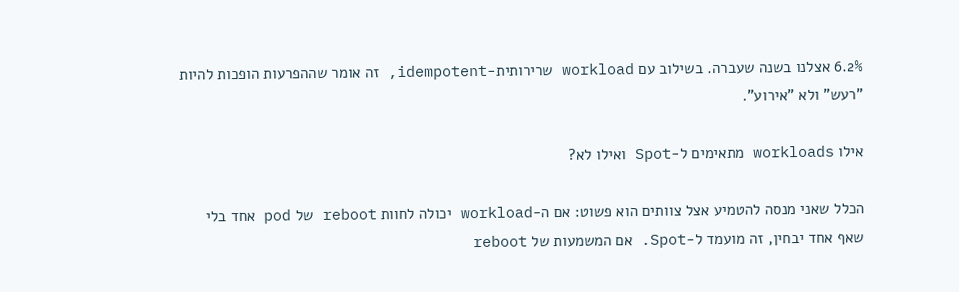6.2% אצלנו בשנה שעברה. בשילוב עם workload שרירותית-idempotent, זה אומר שההפרעות הופכות להיות "רעש" ולא "אירוע".

אילו workloads מתאימים ל-Spot ואילו לא?

הכלל שאני מנסה להטמיע אצל צוותים הוא פשוט: אם ה-workload יכולה לחוות reboot של pod אחד בלי שאף אחד יבחין, זה מועמד ל-Spot. אם המשמעות של reboot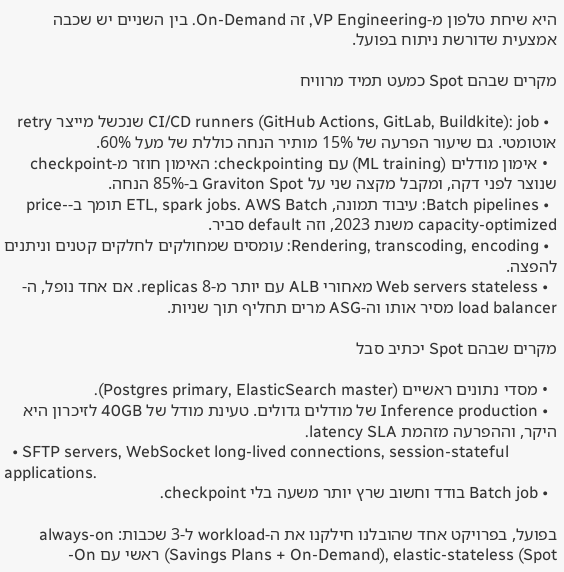היא שיחת טלפון מ-VP Engineering, זה On-Demand. בין השניים יש שכבה אמצעית שדורשת ניתוח בפועל.

מקרים שבהם Spot כמעט תמיד מרוויח

  • CI/CD runners (GitHub Actions, GitLab, Buildkite): job שנכשל מייצר retry אוטומטי. גם שיעור הפרעה של 15% מותיר הנחה כוללת של מעל 60%.
  • אימון מודלים (ML training) עם checkpointing: האימון חוזר מ-checkpoint שנוצר לפני דקה, ומקבל מקצה שני על Graviton Spot ב-85% הנחה.
  • Batch pipelines: עיבוד תמונה, ETL, spark jobs. AWS Batch תומך ב-price-capacity-optimized משנת 2023, וזה default סביר.
  • Rendering, transcoding, encoding: עומסים שמחולקים לחלקים קטנים וניתנים להפצה.
  • Web servers stateless מאחורי ALB עם יותר מ-8 replicas. אם אחד נופל, ה-load balancer מסיר אותו וה-ASG מרים תחליף תוך שניות.

מקרים שבהם Spot יכתיב סבל

  • מסדי נתונים ראשיים (Postgres primary, ElasticSearch master).
  • Inference production של מודלים גדולים. טעינת מודל של 40GB לזיכרון היא היקר, וההפרעה מזהמת latency SLA.
  • SFTP servers, WebSocket long-lived connections, session-stateful applications.
  • Batch job בודד וחשוב שרץ יותר משעה בלי checkpoint.

בפועל, בפרויקט אחד שהובלנו חילקנו את ה-workload ל-3 שכבות: always-on (Savings Plans + On-Demand), elastic-stateless (Spot ראשי עם On-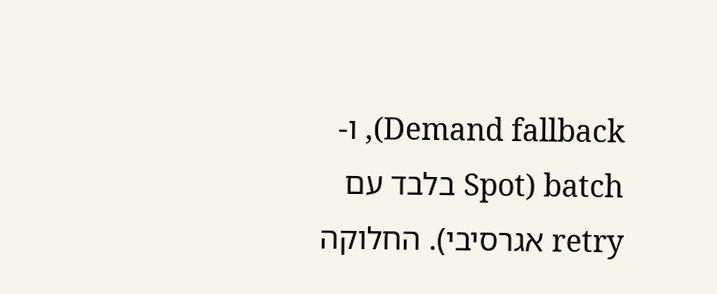Demand fallback), ו-batch (Spot בלבד עם retry אגרסיבי). החלוקה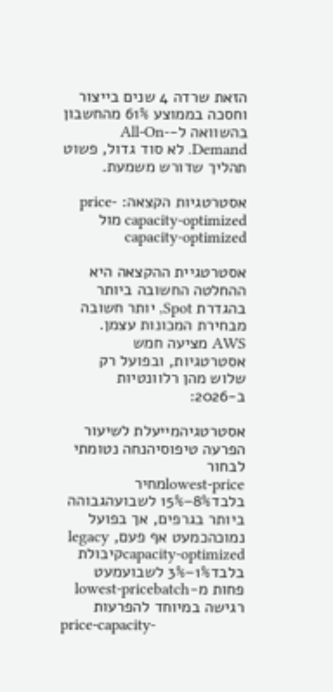הזאת שרדה 4 שנים בייצור וחסכה בממוצע 61% מהחשבון בהשוואה ל-All-On-Demand. לא סוד גדול, פשוט תהליך שדורש משמעת.

אסטרטגיות הקצאה: price-capacity-optimized מול capacity-optimized

אסטרטגיית ההקצאה היא ההחלטה החשובה ביותר בהגדרת Spot, יותר חשובה מבחירת המכונות עצמן. AWS מציעה חמש אסטרטגיות, ובפועל רק שלוש מהן רלוונטיות ב-2026:

אסטרטגיהמייעלת לשיעור הפרעה טיפוסיהנחה נטומתי לבחור
lowest-priceמחיר בלבד8%–15% לשבועהגבוהה ביותר בגרפים, אך בפועל נמוכהכמעט אף פעם, legacy
capacity-optimizedקיבולת בלבד1%–3% לשבועמעט פחות מ-lowest-pricebatch רגישה במיוחד להפרעות
price-capacity-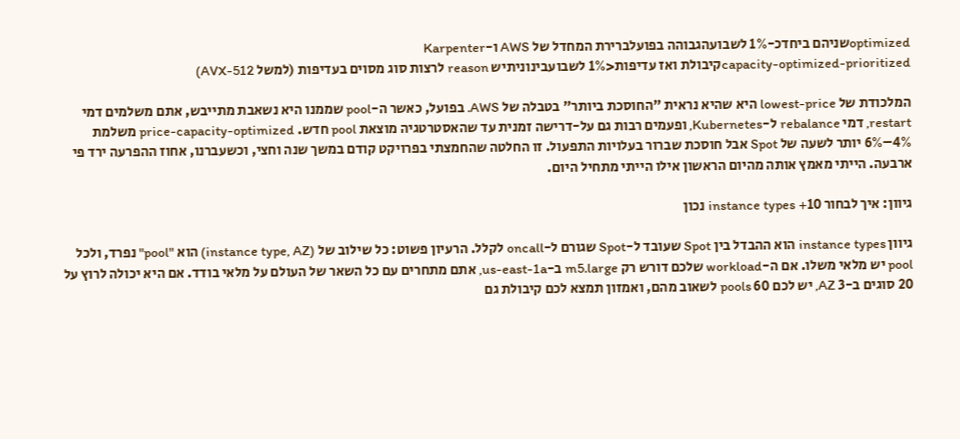optimizedשניהם ביחדכ-1% לשבועהגבוהה בפועלברירת המחדל של AWS ו-Karpenter
capacity-optimized-prioritizedקיבולת ואז עדיפות<1% לשבועבינוניתיש reason לרצות סוג מסוים בעדיפות (למשל AVX-512)

המלכודת של lowest-price היא שהיא נראית "החוסכת ביותר" בטבלה של AWS. בפועל, כאשר ה-pool שממנו היא נשאבת מתייבש, אתם משלמים דמי restart, דמי rebalance ל-Kubernetes, ופעמים רבות גם על-דרישה זמנית עד שהאסטרטגיה מוצאת pool חדש. price-capacity-optimized משלמת 4%–6% יותר לשעה של Spot אבל חוסכת שברור בעלויות התפעול. זו החלטה שהחמצתי בפרויקט קודם במשך שנה וחצי, וכשעברנו, אחוז ההפרעה ירד פי ארבעה. הייתי מאמץ אותה מהיום הראשון אילו הייתי מתחיל היום.

גיוון: איך לבחור 10+ instance types נכון

גיוון instance types הוא ההבדל בין Spot שעובד ל-Spot שגורם ל-oncall לקלל. הרעיון פשוט: כל שילוב של (instance type, AZ) הוא "pool" נפרד, ולכל pool יש מלאי משלו. אם ה-workload שלכם דורש רק m5.large ב-us-east-1a, אתם מתחרים עם כל השאר של העולם על מלאי בודד. אם היא יכולה לרוץ על 20 סוגים ב-3 AZ, יש לכם 60 pools לשאוב מהם, ואמזון תמצא לכם קיבולת גם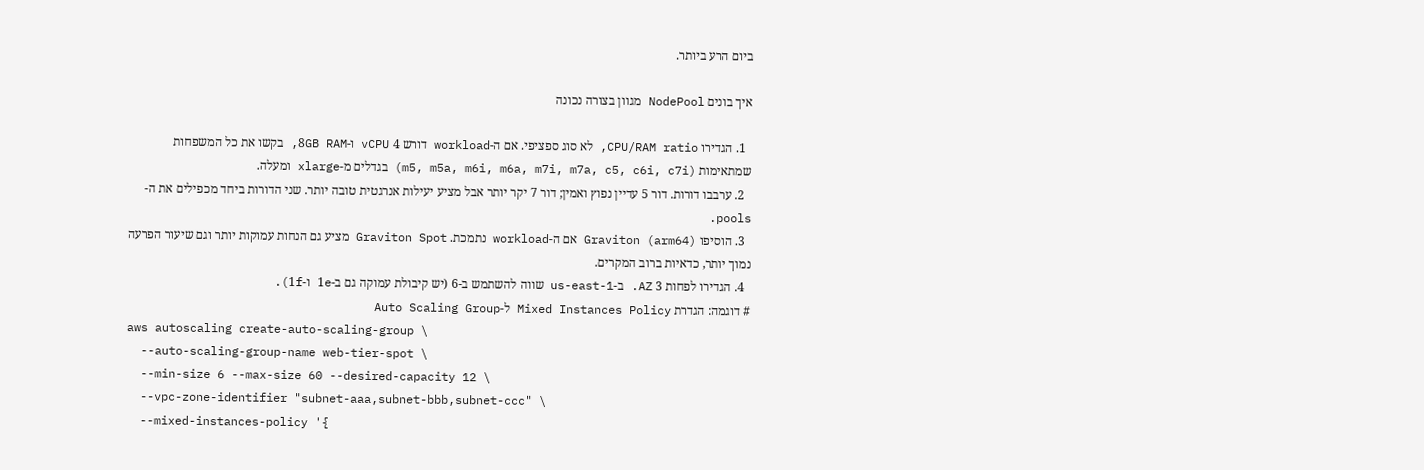ביום הרע ביותר.

איך בונים NodePool מגוון בצורה נכונה

  1. הגדירו CPU/RAM ratio, לא סוג ספציפי. אם ה-workload דורש 4 vCPU ו-8GB RAM, בקשו את כל המשפחות שמתאימות (m5, m5a, m6i, m6a, m7i, m7a, c5, c6i, c7i) בגדלים מ-xlarge ומעלה.
  2. ערבבו דורות. דור 5 עדיין נפוץ ואמין; דור 7 יקר יותר אבל מציע יעילות אנרגטית טובה יותר. שני הדורות ביחד מכפילים את ה-pools.
  3. הוסיפו Graviton (arm64) אם ה-workload נתמכת. Graviton Spot מציע גם הנחות עמוקות יותר וגם שיעור הפרעה נמוך יותר, כדאיות ברוב המקרים.
  4. הגדירו לפחות 3 AZ. ב-us-east-1 שווה להשתמש ב-6 (יש קיבולת עמוקה גם ב-1e ו-1f).
# דוגמה: הגדרת Mixed Instances Policy ל-Auto Scaling Group
aws autoscaling create-auto-scaling-group \
  --auto-scaling-group-name web-tier-spot \
  --min-size 6 --max-size 60 --desired-capacity 12 \
  --vpc-zone-identifier "subnet-aaa,subnet-bbb,subnet-ccc" \
  --mixed-instances-policy '{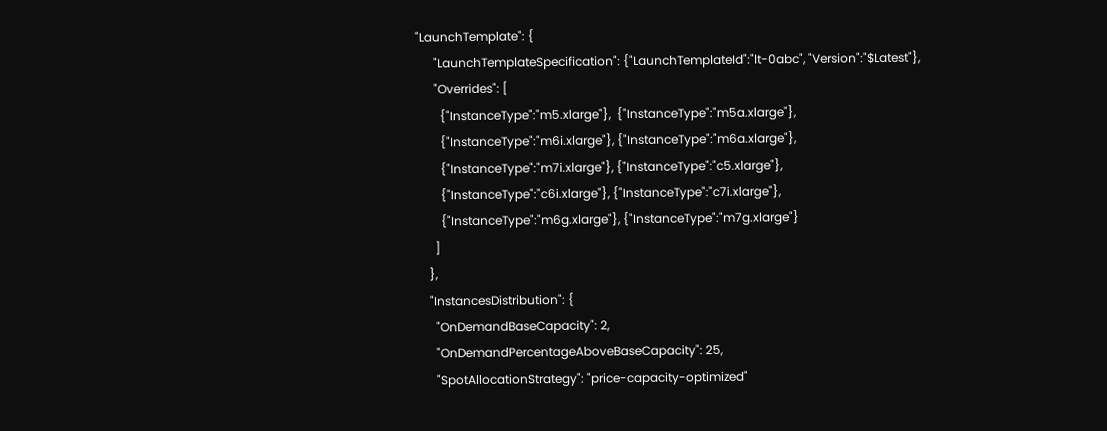"LaunchTemplate": {
      "LaunchTemplateSpecification": {"LaunchTemplateId":"lt-0abc", "Version":"$Latest"},
      "Overrides": [
        {"InstanceType":"m5.xlarge"},  {"InstanceType":"m5a.xlarge"},
        {"InstanceType":"m6i.xlarge"}, {"InstanceType":"m6a.xlarge"},
        {"InstanceType":"m7i.xlarge"}, {"InstanceType":"c5.xlarge"},
        {"InstanceType":"c6i.xlarge"}, {"InstanceType":"c7i.xlarge"},
        {"InstanceType":"m6g.xlarge"}, {"InstanceType":"m7g.xlarge"}
      ]
    },
    "InstancesDistribution": {
      "OnDemandBaseCapacity": 2,
      "OnDemandPercentageAboveBaseCapacity": 25,
      "SpotAllocationStrategy": "price-capacity-optimized"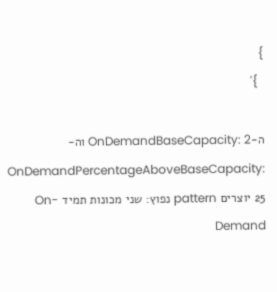}
  }'

ה-OnDemandBaseCapacity: 2 וה-OnDemandPercentageAboveBaseCapacity: 25 יוצרים pattern נפוץ: שני מכונות תמיד On-Demand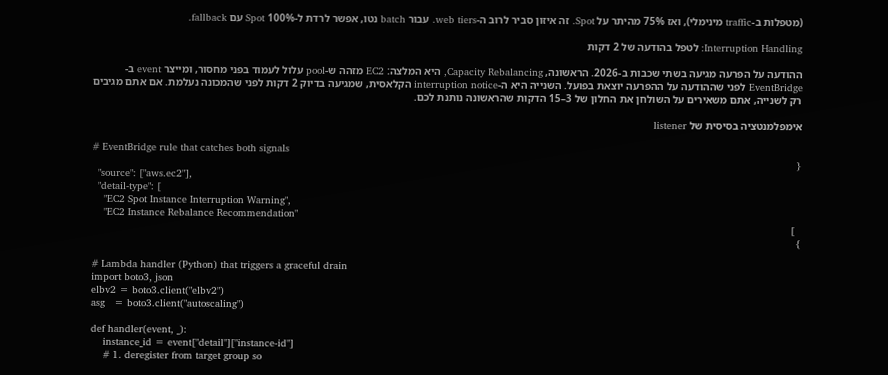(מטפלות ב-traffic מינימלי), ואז 75% מהיתר על Spot. זה איזון סביר לרוב ה-web tiers. עבור batch נטו, אפשר לרדת ל-100% Spot עם fallback.

Interruption Handling: לטפל בהודעה של 2 דקות

ההודעה על הפרעה מגיעה בשתי שכבות ב-2026. הראשונה, Capacity Rebalancing, היא המלצה: EC2 מזהה ש-pool עלול לעמוד בפני מחסור, ומייצר event ב-EventBridge לפני שההודעה על ההפרעה יוצאת בפועל. השנייה היא ה-interruption notice הקלאסית, שמגיעה בדיוק 2 דקות לפני שהמכונה נעלמת. אם אתם מגיבים רק לשנייה, אתם משאירים על השולחן את החלון של 3–15 הדקות שהראשונה נותנת לכם.

אימפלמנטציה בסיסית של listener

# EventBridge rule that catches both signals
{
  "source": ["aws.ec2"],
  "detail-type": [
    "EC2 Spot Instance Interruption Warning",
    "EC2 Instance Rebalance Recommendation"
  ]
}

# Lambda handler (Python) that triggers a graceful drain
import boto3, json
elbv2 = boto3.client("elbv2")
asg   = boto3.client("autoscaling")

def handler(event, _):
    instance_id = event["detail"]["instance-id"]
    # 1. deregister from target group so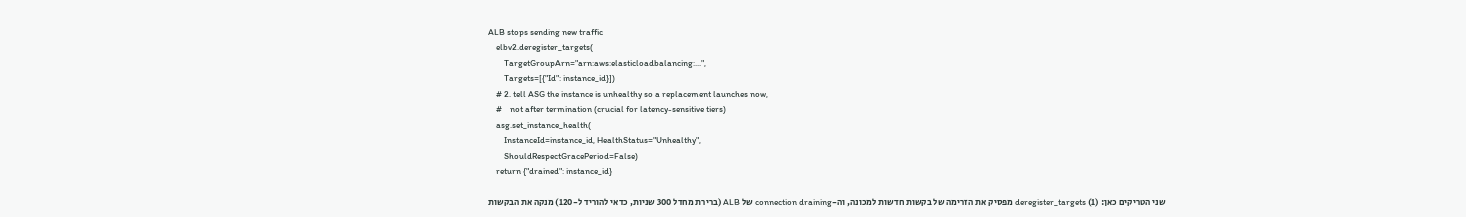ALB stops sending new traffic
    elbv2.deregister_targets(
        TargetGroupArn="arn:aws:elasticloadbalancing:...",
        Targets=[{"Id": instance_id}])
    # 2. tell ASG the instance is unhealthy so a replacement launches now,
    #    not after termination (crucial for latency-sensitive tiers)
    asg.set_instance_health(
        InstanceId=instance_id, HealthStatus="Unhealthy",
        ShouldRespectGracePeriod=False)
    return {"drained": instance_id}

שני הטריקים כאן: (1) deregister_targets מפסיק את הזרימה של בקשות חדשות למכונה, וה-connection draining של ALB (ברירת מחדל 300 שניות, כדאי להוריד ל-120) מנקה את הבקשות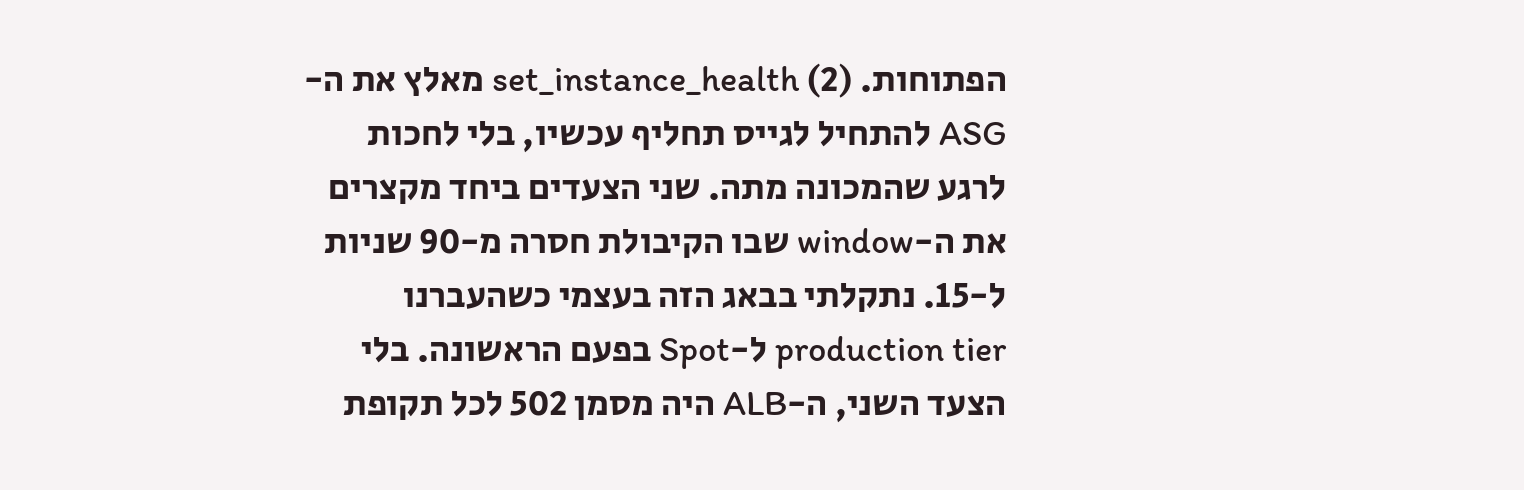הפתוחות. (2) set_instance_health מאלץ את ה-ASG להתחיל לגייס תחליף עכשיו, בלי לחכות לרגע שהמכונה מתה. שני הצעדים ביחד מקצרים את ה-window שבו הקיבולת חסרה מ-90 שניות ל-15. נתקלתי בבאג הזה בעצמי כשהעברנו production tier ל-Spot בפעם הראשונה. בלי הצעד השני, ה-ALB היה מסמן 502 לכל תקופת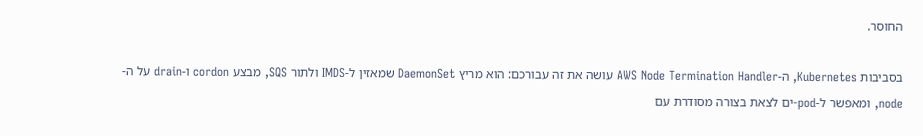החוסר.

בסביבות Kubernetes, ה-AWS Node Termination Handler עושה את זה עבורכם: הוא מריץ DaemonSet שמאזין ל-IMDS ולתור SQS, מבצע cordon ו-drain על ה-node, ומאפשר ל-pod-ים לצאת בצורה מסודרת עם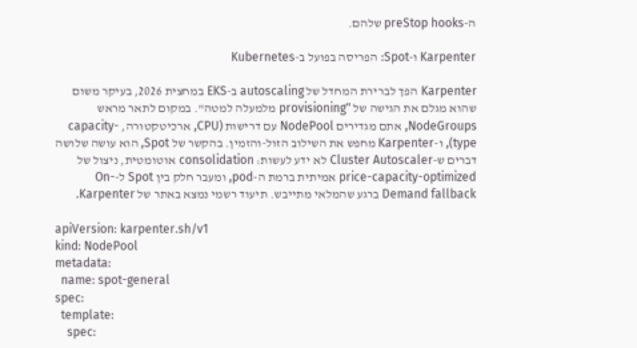ה-preStop hooks שלהם.

Karpenter ו-Spot: הפריסה בפועל ב-Kubernetes

Karpenter הפך לברירת המחדל של autoscaling ב-EKS במחצית 2026, בעיקר משום שהוא מגלם את הגישה של "provisioning מלמעלה למטה". במקום לתאר מראש NodeGroups, אתם מגדירים NodePool עם דרישות (CPU, ארכיטקטורה, capacity-type), ו-Karpenter מחפש את השילוב הזול-והזמין. בהקשר של Spot, הוא עושה שלושה דברים ש-Cluster Autoscaler לא ידע לעשות: consolidation אוטומטית, ניצול של price-capacity-optimized אמיתית ברמת ה-pod, ומעבר חלק בין Spot ל-On-Demand fallback ברגע שהמלאי מתייבש. תיעוד רשמי נמצא באתר של Karpenter.

apiVersion: karpenter.sh/v1
kind: NodePool
metadata:
  name: spot-general
spec:
  template:
    spec: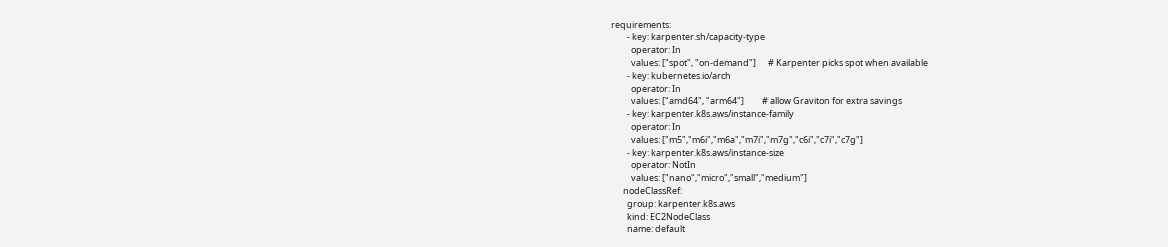requirements:
        - key: karpenter.sh/capacity-type
          operator: In
          values: ["spot", "on-demand"]      # Karpenter picks spot when available
        - key: kubernetes.io/arch
          operator: In
          values: ["amd64", "arm64"]         # allow Graviton for extra savings
        - key: karpenter.k8s.aws/instance-family
          operator: In
          values: ["m5","m6i","m6a","m7i","m7g","c6i","c7i","c7g"]
        - key: karpenter.k8s.aws/instance-size
          operator: NotIn
          values: ["nano","micro","small","medium"]
      nodeClassRef:
        group: karpenter.k8s.aws
        kind: EC2NodeClass
        name: default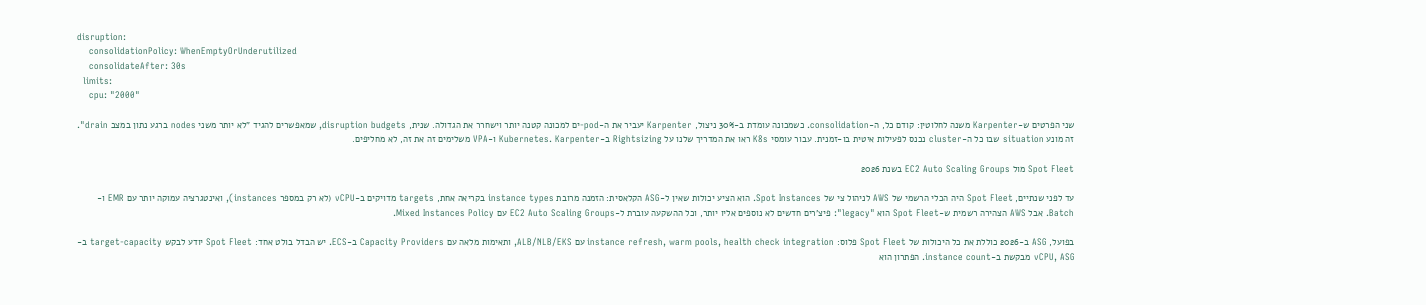disruption:
    consolidationPolicy: WhenEmptyOrUnderutilized
    consolidateAfter: 30s
  limits:
    cpu: "2000"

שני הפרטים ש-Karpenter משנה לחלוטין: קודם כל, ה-consolidation. כשמכונה עומדת ב-30% ניצול, Karpenter יעביר את ה-pod-ים למכונה קטנה יותר וישחרר את הגדולה. שנית, disruption budgets, שמאפשרים להגיד "לא יותר משני nodes ברגע נתון במצב drain". זה מונע situation שבו כל ה-cluster נכנס לפעילות איטית בו-זמנית. עבור עומסי K8s ראו את המדריך שלנו על Rightsizing ב-Kubernetes. Karpenter ו-VPA משלימים זה את זה, לא מחליפים.

Spot Fleet מול EC2 Auto Scaling Groups בשנת 2026

עד לפני שנתיים, Spot Fleet היה הכלי הרשמי של AWS לניהול צי של Spot Instances. הוא הציע יכולות שאין ל-ASG הקלאסית: הזמנה מרובת instance types בקריאה אחת, targets מדויקים ב-vCPU (לא רק במספר instances), ואינטגרציה עמוקה יותר עם EMR ו-Batch. אבל AWS הצהירה רשמית ש-Spot Fleet הוא "legacy": פיצ'רים חדשים לא נוספים אליו יותר, וכל ההשקעה עוברת ל-EC2 Auto Scaling Groups עם Mixed Instances Policy.

בפועל, ASG ב-2026 כוללת את כל היכולות של Spot Fleet פלוס: instance refresh, warm pools, health check integration עם ALB/NLB/EKS, ותאימות מלאה עם Capacity Providers ב-ECS. יש הבדל בולט אחד: Spot Fleet יודע לבקש target-capacity ב-vCPU, ASG מבקשת ב-instance count. הפתרון הוא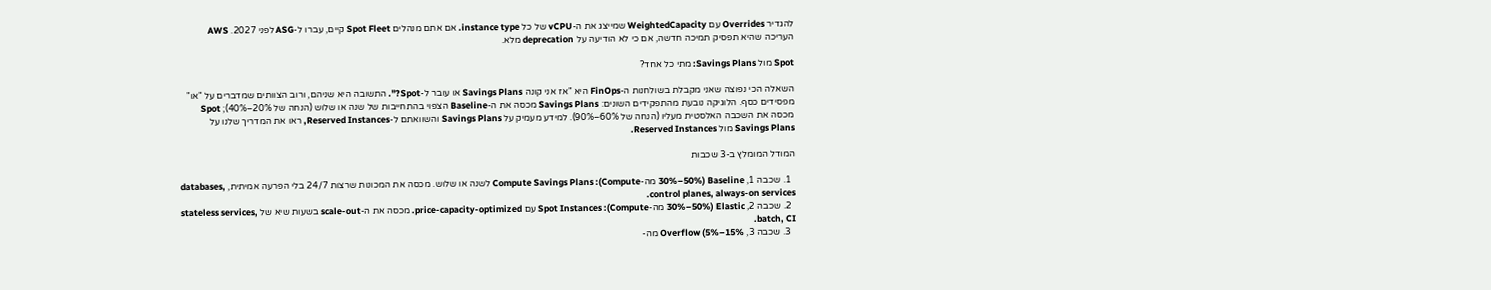להגדיר Overrides עם WeightedCapacity שמייצג את ה-vCPU של כל instance type. אם אתם מנהלים Spot Fleet קיים, עברו ל-ASG לפני 2027. AWS העריכה שהיא תפסיק תמיכה חדשה, אם כי לא הודיעה על deprecation מלא.

Spot מול Savings Plans: מתי כל אחד?

השאלה הכי נפוצה שאני מקבלת בשולחנות ה-FinOps היא "אז אני קונה Savings Plans או עובר ל-Spot?". התשובה היא שניהם, ורוב הצוותים שמדברים על "או" מפסידים כסף. הלוגיקה נובעת מהתפקידים השונים: Savings Plans מכסה את ה-Baseline הצפוי בהתחייבות של שנה או שלוש (הנחה של 20%–40%); Spot מכסה את השכבה האלסטית מעליו (הנחה של 60%–90%). למידע מעמיק על Savings Plans והשוואתם ל-Reserved Instances, ראו את המדריך שלנו על Savings Plans מול Reserved Instances.

המודל המומלץ ב-3 שכבות

  1. שכבה 1, Baseline (30%–50% מה-Compute): Compute Savings Plans לשנה או שלוש. מכסה את המכונות שרצות 24/7 בלי הפרעה אמיתית, databases, control planes, always-on services.
  2. שכבה 2, Elastic (30%–50% מה-Compute): Spot Instances עם price-capacity-optimized. מכסה את ה-scale-out בשעות שיא של stateless services, batch, CI.
  3. שכבה 3, Overflow (5%–15% מה-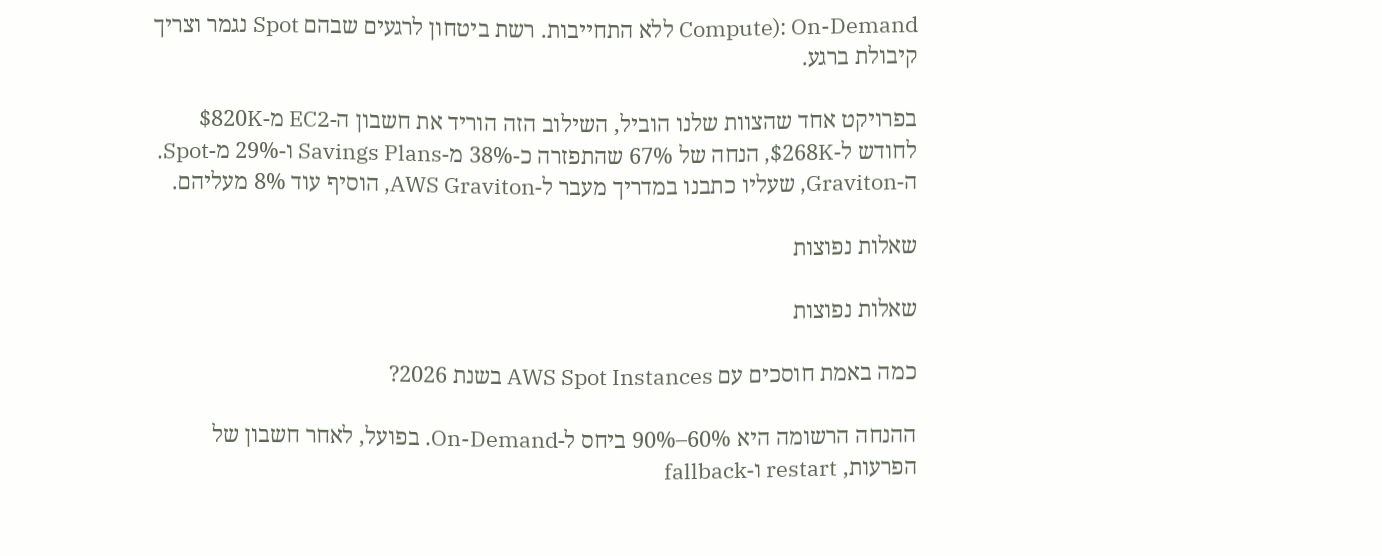Compute): On-Demand ללא התחייבות. רשת ביטחון לרגעים שבהם Spot נגמר וצריך קיבולת ברגע.

בפרויקט אחד שהצוות שלנו הוביל, השילוב הזה הוריד את חשבון ה-EC2 מ-$820K לחודש ל-$268K, הנחה של 67% שהתפזרה כ-38% מ-Savings Plans ו-29% מ-Spot. ה-Graviton, שעליו כתבנו במדריך מעבר ל-AWS Graviton, הוסיף עוד 8% מעליהם.

שאלות נפוצות

שאלות נפוצות

כמה באמת חוסכים עם AWS Spot Instances בשנת 2026?

ההנחה הרשומה היא 60%–90% ביחס ל-On-Demand. בפועל, לאחר חשבון של הפרעות, restart ו-fallback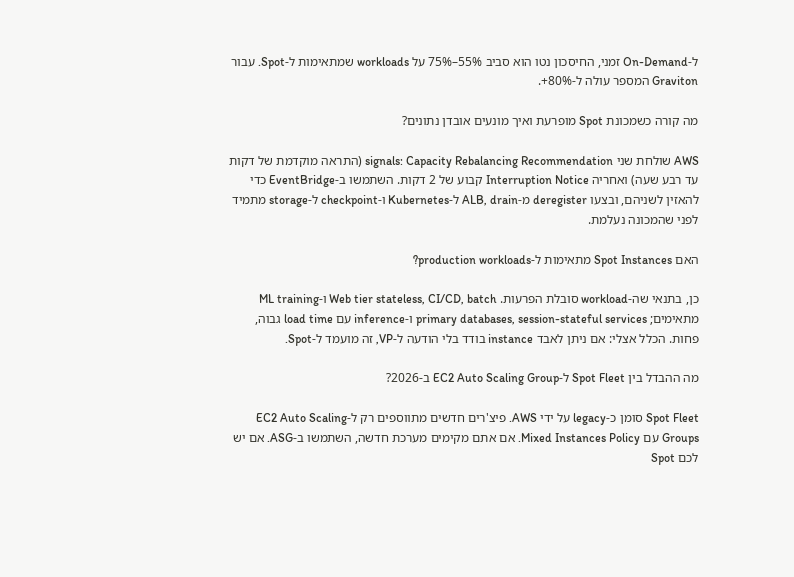ל-On-Demand זמני, החיסכון נטו הוא סביב 55%–75% על workloads שמתאימות ל-Spot. עבור Graviton המספר עולה ל-80%+.

מה קורה כשמכונת Spot מופרעת ואיך מונעים אובדן נתונים?

AWS שולחת שני signals: Capacity Rebalancing Recommendation (התראה מוקדמת של דקות עד רבע שעה) ואחריה Interruption Notice קבוע של 2 דקות. השתמשו ב-EventBridge כדי להאזין לשניהם, ובצעו deregister מ-ALB, drain ל-Kubernetes ו-checkpoint ל-storage מתמיד לפני שהמכונה נעלמת.

האם Spot Instances מתאימות ל-production workloads?

כן, בתנאי שה-workload סובלת הפרעות. Web tier stateless, CI/CD, batch ו-ML training מתאימים; primary databases, session-stateful services ו-inference עם load time גבוה, פחות. הכלל אצלי: אם ניתן לאבד instance בודד בלי הודעה ל-VP, זה מועמד ל-Spot.

מה ההבדל בין Spot Fleet ל-EC2 Auto Scaling Group ב-2026?

Spot Fleet סומן כ-legacy על ידי AWS. פיצ'רים חדשים מתווספים רק ל-EC2 Auto Scaling Groups עם Mixed Instances Policy. אם אתם מקימים מערכת חדשה, השתמשו ב-ASG. אם יש לכם Spot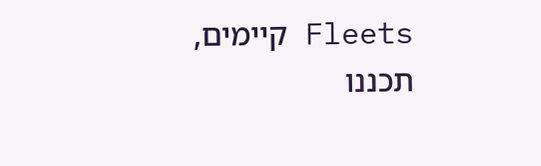Fleets קיימים, תכננו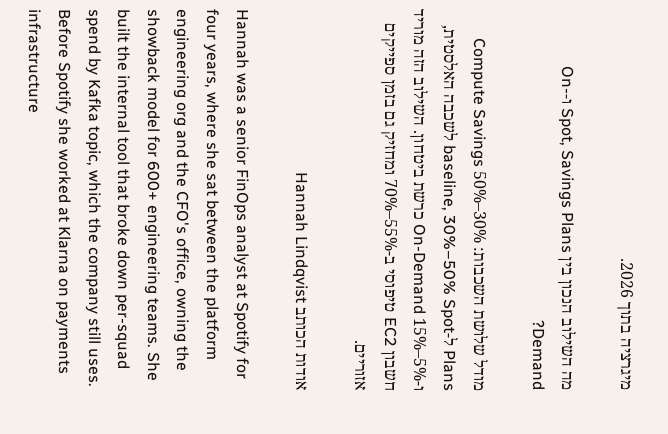מיגרציה בתוך 2026.

מה השילוב הנכון בין Spot, Savings Plans ו-On-Demand?

מודל שלושת השכבות: 30%–50% Compute Savings Plans ל-baseline, 30%–50% Spot לשכבה האלסטית, ו-5%–15% On-Demand כרשת ביטחון. השילוב הזה מוריד חשבון EC2 טיפוסי ב-55%–70% ומחזיק גם בזמן ספייקים אזוריים.

אודות הכותב Hannah Lindqvist

Hannah was a senior FinOps analyst at Spotify for four years, where she sat between the platform engineering org and the CFO's office, owning the showback model for 600+ engineering teams. She built the internal tool that broke down per-squad spend by Kafka topic, which the company still uses. Before Spotify she worked at Klarna on payments infrastructure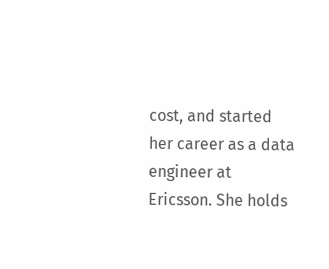cost, and started her career as a data engineer at Ericsson. She holds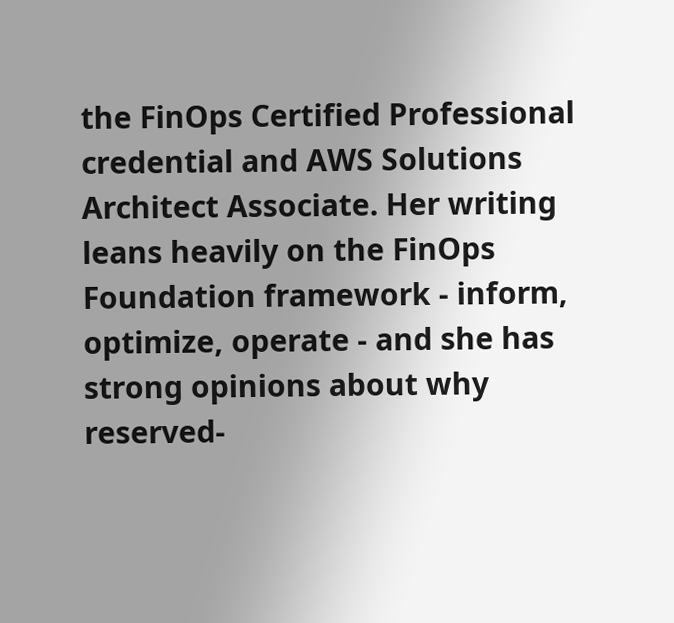the FinOps Certified Professional credential and AWS Solutions Architect Associate. Her writing leans heavily on the FinOps Foundation framework - inform, optimize, operate - and she has strong opinions about why reserved-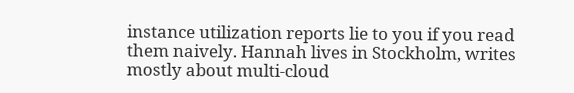instance utilization reports lie to you if you read them naively. Hannah lives in Stockholm, writes mostly about multi-cloud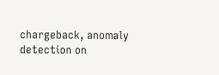chargeback, anomaly detection on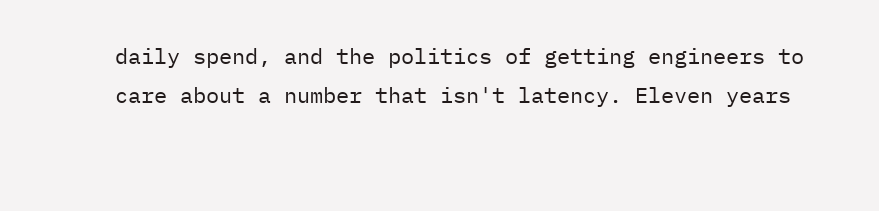daily spend, and the politics of getting engineers to care about a number that isn't latency. Eleven years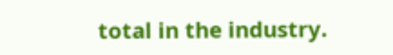total in the industry.